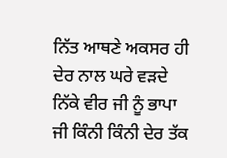ਨਿੱਤ ਆਥਣੇ ਅਕਸਰ ਹੀ ਦੇਰ ਨਾਲ ਘਰੇ ਵੜਦੇ ਨਿੱਕੇ ਵੀਰ ਜੀ ਨੂੰ ਭਾਪਾ ਜੀ ਕਿੰਨੀ ਕਿੰਨੀ ਦੇਰ ਤੱਕ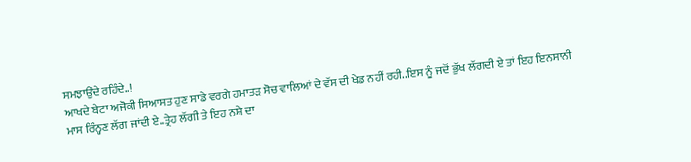ਸਮਝਾਉਂਦੇ ਰਹਿੰਦੇ..!
ਆਖਦੇ ਬੇਟਾ ਅਜੋਕੀ ਸਿਆਸਤ ਹੁਣ ਸਾਡੇ ਵਰਗੇ ਹਮਾਤੜ ਸੋਚ ਵਾਲਿਆਂ ਦੇ ਵੱਸ ਦੀ ਖੇਡ ਨਹੀਂ ਰਹੀ..ਇਸ ਨੂੰ ਜਦੋਂ ਭੁੱਖ ਲੱਗਦੀ ਏ ਤਾਂ ਇਹ ਇਨਸਾਨੀ ਮਾਸ ਰਿੰਨ੍ਹਣ ਲੱਗ ਜਾਂਦੀ ਏ..ਤ੍ਰੇਹ ਲੱਗੀ ਤੇ ਇਹ ਨਸ਼ੇ ਦਾ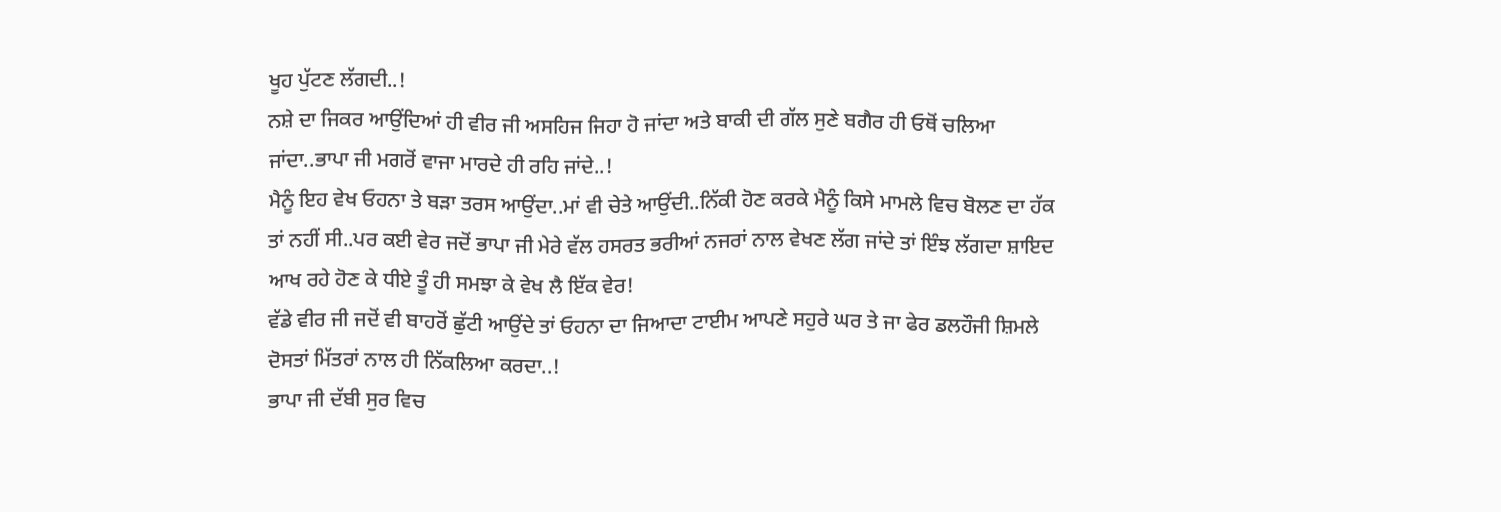ਖੂਹ ਪੁੱਟਣ ਲੱਗਦੀ..!
ਨਸ਼ੇ ਦਾ ਜਿਕਰ ਆਉਂਦਿਆਂ ਹੀ ਵੀਰ ਜੀ ਅਸਹਿਜ ਜਿਹਾ ਹੋ ਜਾਂਦਾ ਅਤੇ ਬਾਕੀ ਦੀ ਗੱਲ ਸੁਣੇ ਬਗੈਰ ਹੀ ਓਥੋਂ ਚਲਿਆ ਜਾਂਦਾ..ਭਾਪਾ ਜੀ ਮਗਰੋਂ ਵਾਜਾ ਮਾਰਦੇ ਹੀ ਰਹਿ ਜਾਂਦੇ..!
ਮੈਨੂੰ ਇਹ ਵੇਖ ਓਹਨਾ ਤੇ ਬੜਾ ਤਰਸ ਆਉਂਦਾ..ਮਾਂ ਵੀ ਚੇਤੇ ਆਉਂਦੀ..ਨਿੱਕੀ ਹੋਣ ਕਰਕੇ ਮੈਨੂੰ ਕਿਸੇ ਮਾਮਲੇ ਵਿਚ ਬੋਲਣ ਦਾ ਹੱਕ ਤਾਂ ਨਹੀਂ ਸੀ..ਪਰ ਕਈ ਵੇਰ ਜਦੋਂ ਭਾਪਾ ਜੀ ਮੇਰੇ ਵੱਲ ਹਸਰਤ ਭਰੀਆਂ ਨਜਰਾਂ ਨਾਲ ਵੇਖਣ ਲੱਗ ਜਾਂਦੇ ਤਾਂ ਇੰਝ ਲੱਗਦਾ ਸ਼ਾਇਦ ਆਖ ਰਹੇ ਹੋਣ ਕੇ ਧੀਏ ਤੂੰ ਹੀ ਸਮਝਾ ਕੇ ਵੇਖ ਲੈ ਇੱਕ ਵੇਰ!
ਵੱਡੇ ਵੀਰ ਜੀ ਜਦੋਂ ਵੀ ਬਾਹਰੋਂ ਛੁੱਟੀ ਆਉਂਦੇ ਤਾਂ ਓਹਨਾ ਦਾ ਜਿਆਦਾ ਟਾਈਮ ਆਪਣੇ ਸਹੁਰੇ ਘਰ ਤੇ ਜਾ ਫੇਰ ਡਲਹੌਜੀ ਸ਼ਿਮਲੇ ਦੋਸਤਾਂ ਮਿੱਤਰਾਂ ਨਾਲ ਹੀ ਨਿੱਕਲਿਆ ਕਰਦਾ..!
ਭਾਪਾ ਜੀ ਦੱਬੀ ਸੁਰ ਵਿਚ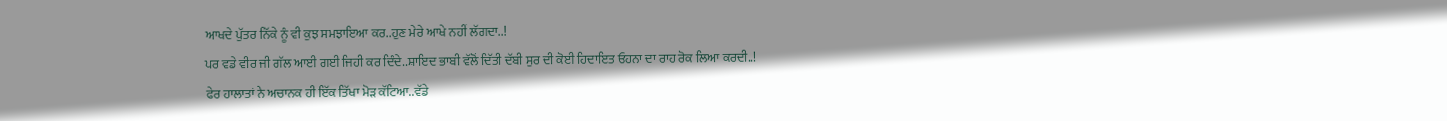ਆਖਦੇ ਪੁੱਤਰ ਨਿੱਕੇ ਨੂੰ ਵੀ ਕੁਝ ਸਮਝਾਇਆ ਕਰ..ਹੁਣ ਮੇਰੇ ਆਖੇ ਨਹੀਂ ਲੱਗਦਾ..!
ਪਰ ਵਡੇ ਵੀਰ ਜੀ ਗੱਲ ਆਈ ਗਈ ਜਿਹੀ ਕਰ ਦਿੰਦੇ..ਸ਼ਾਇਦ ਭਾਬੀ ਵੱਲੋਂ ਦਿੱਤੀ ਦੱਬੀ ਸੁਰ ਦੀ ਕੋਈ ਹਿਦਾਇਤ ਓਹਨਾ ਦਾ ਰਾਹ ਰੋਕ ਲਿਆ ਕਰਦੀ..!
ਫੇਰ ਹਾਲਾਤਾਂ ਨੇ ਅਚਾਨਕ ਹੀ ਇੱਕ ਤਿੱਖਾ ਮੋੜ ਕੱਟਿਆ..ਵੱਡੇ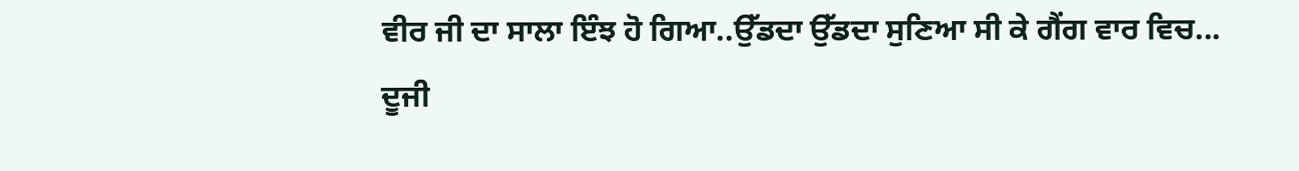ਵੀਰ ਜੀ ਦਾ ਸਾਲਾ ਇੰਝ ਹੋ ਗਿਆ..ਉੱਡਦਾ ਉੱਡਦਾ ਸੁਣਿਆ ਸੀ ਕੇ ਗੈਂਗ ਵਾਰ ਵਿਚ...
ਦੂਜੀ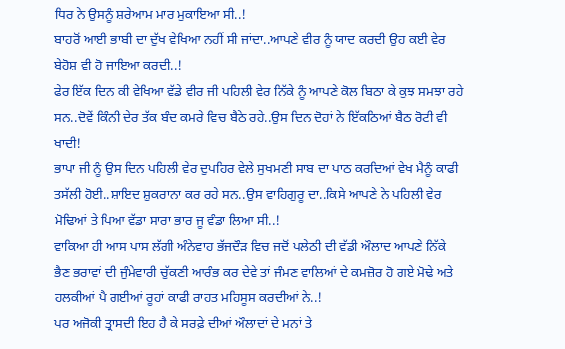ਧਿਰ ਨੇ ਉਸਨੂੰ ਸ਼ਰੇਆਮ ਮਾਰ ਮੁਕਾਇਆ ਸੀ..!
ਬਾਹਰੋਂ ਆਈ ਭਾਬੀ ਦਾ ਦੁੱਖ ਵੇਖਿਆ ਨਹੀਂ ਸੀ ਜਾਂਦਾ..ਆਪਣੇ ਵੀਰ ਨੂੰ ਯਾਦ ਕਰਦੀ ਉਹ ਕਈ ਵੇਰ ਬੇਹੋਸ਼ ਵੀ ਹੋ ਜਾਇਆ ਕਰਦੀ..!
ਫੇਰ ਇੱਕ ਦਿਨ ਕੀ ਵੇਖਿਆ ਵੱਡੇ ਵੀਰ ਜੀ ਪਹਿਲੀ ਵੇਰ ਨਿੱਕੇ ਨੂੰ ਆਪਣੇ ਕੋਲ ਬਿਠਾ ਕੇ ਕੁਝ ਸਮਝਾ ਰਹੇ ਸਨ..ਦੋਵੇਂ ਕਿੰਨੀ ਦੇਰ ਤੱਕ ਬੰਦ ਕਮਰੇ ਵਿਚ ਬੈਠੇ ਰਹੇ..ਉਸ ਦਿਨ ਦੋਹਾਂ ਨੇ ਇੱਕਠਿਆਂ ਬੈਠ ਰੋਟੀ ਵੀ ਖਾਦੀ!
ਭਾਪਾ ਜੀ ਨੂੰ ਉਸ ਦਿਨ ਪਹਿਲੀ ਵੇਰ ਦੁਪਹਿਰ ਵੇਲੇ ਸੁਖਮਣੀ ਸਾਬ ਦਾ ਪਾਠ ਕਰਦਿਆਂ ਵੇਖ ਮੈਨੂੰ ਕਾਫੀ ਤਸੱਲੀ ਹੋਈ..ਸ਼ਾਇਦ ਸ਼ੁਕਰਾਨਾ ਕਰ ਰਹੇ ਸਨ..ਉਸ ਵਾਹਿਗੁਰੂ ਦਾ..ਕਿਸੇ ਆਪਣੇ ਨੇ ਪਹਿਲੀ ਵੇਰ ਮੋਢਿਆਂ ਤੇ ਪਿਆ ਵੱਡਾ ਸਾਰਾ ਭਾਰ ਜੂ ਵੰਡਾ ਲਿਆ ਸੀ..!
ਵਾਕਿਆ ਹੀ ਆਸ ਪਾਸ ਲੱਗੀ ਅੰਨੇਵਾਹ ਭੱਜਦੌੜ ਵਿਚ ਜਦੋਂ ਪਲੇਠੀ ਦੀ ਵੱਡੀ ਔਲਾਦ ਆਪਣੇ ਨਿੱਕੇ ਭੈਣ ਭਰਾਵਾਂ ਦੀ ਜੁੰਮੇਵਾਰੀ ਚੁੱਕਣੀ ਆਰੰਭ ਕਰ ਦੇਵੇ ਤਾਂ ਜੰਮਣ ਵਾਲਿਆਂ ਦੇ ਕਮਜ਼ੋਰ ਹੋ ਗਏ ਮੋਢੇ ਅਤੇ ਹਲਕੀਆਂ ਪੈ ਗਈਆਂ ਰੂਹਾਂ ਕਾਫੀ ਰਾਹਤ ਮਹਿਸੂਸ ਕਰਦੀਆਂ ਨੇ..!
ਪਰ ਅਜੋਕੀ ਤ੍ਰਾਸਦੀ ਇਹ ਹੈ ਕੇ ਸਰਫ਼ੇ ਦੀਆਂ ਔਲਾਦਾਂ ਦੇ ਮਨਾਂ ਤੇ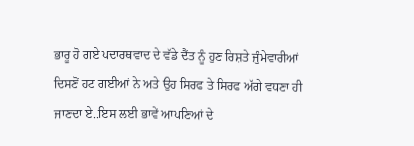ਭਾਰੂ ਹੋ ਗਏ ਪਦਾਰਥਵਾਦ ਦੇ ਵੱਡੇ ਦੈਂਤ ਨੂੰ ਹੁਣ ਰਿਸ਼ਤੇ ਜੁੰਮੇਵਾਰੀਆਂ ਦਿਸਣੋਂ ਹਟ ਗਈਆਂ ਨੇ ਅਤੇ ਉਹ ਸਿਰਫ ਤੇ ਸਿਰਫ ਅੱਗੇ ਵਧਣਾ ਹੀ ਜਾਣਦਾ ਏ..ਇਸ ਲਈ ਭਾਵੇਂ ਆਪਣਿਆਂ ਦੇ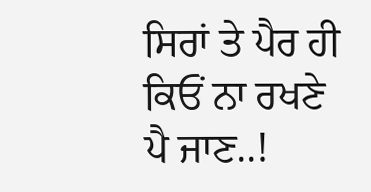ਸਿਰਾਂ ਤੇ ਪੈਰ ਹੀ ਕਿਓਂ ਨਾ ਰਖਣੇ ਪੈ ਜਾਣ..!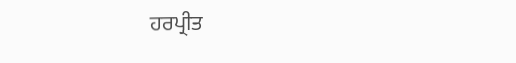ਹਰਪ੍ਰੀਤ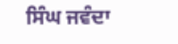ਸਿੰਘ ਜਵੰਦਾ